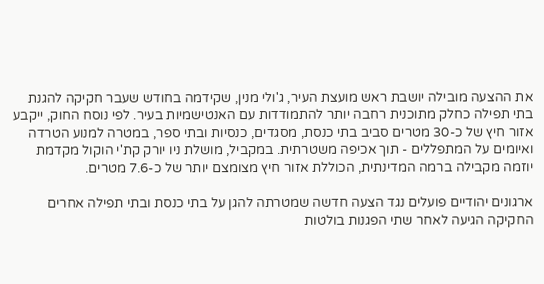את ההצעה מובילה יושבת ראש מועצת העיר, ג'ולי מנין, שקידמה בחודש שעבר חקיקה להגנת בתי תפילה כחלק מתוכנית רחבה יותר להתמודדות עם האנטישמיות בעיר. לפי נוסח החוק, ייקבע אזור חיץ של כ-30 מטרים סביב בתי כנסת, מסגדים, כנסיות ובתי ספר, במטרה למנוע הטרדה ואיומים על המתפללים - תוך אכיפה משטרתית. במקביל, מושלת ניו יורק קת'י הוקול מקדמת יוזמה מקבילה ברמה המדינתית, הכוללת אזור חיץ מצומצם יותר של כ-7.6 מטרים.

ארגונים יהודיים פועלים נגד הצעה חדשה שמטרתה להגן על בתי כנסת ובתי תפילה אחרים
החקיקה הגיעה לאחר שתי הפגנות בולטות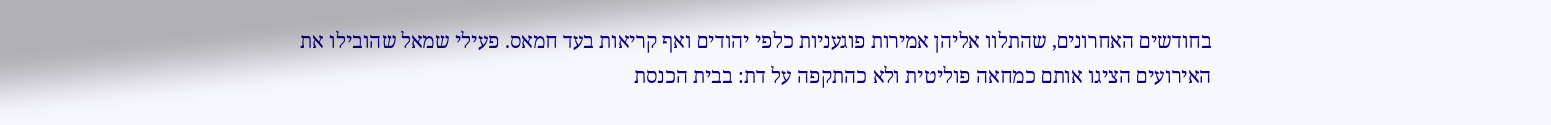בחודשים האחרונים, שהתלוו אליהן אמירות פוגעניות כלפי יהודים ואף קריאות בעד חמאס. פעילי שמאל שהובילו את האירועים הציגו אותם כמחאה פוליטית ולא כהתקפה על דת: בבית הכנסת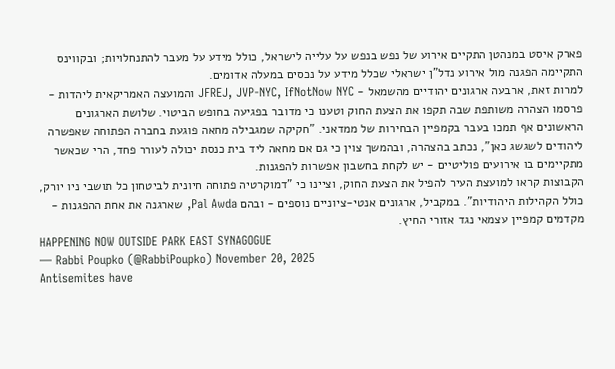פארק איסט במנהטן התקיים אירוע של נפש בנפש על עלייה לישראל, כולל מידע על מעבר להתנחלויות; ובקווינס התקיימה הפגנה מול אירוע נדל"ן ישראלי שכלל מידע על נכסים במעלה אדומים.
למרות זאת, ארבעה ארגונים יהודיים מהשמאל - JFREJ, JVP-NYC, IfNotNow NYC והמועצה האמריקאית ליהדות - פרסמו הצהרה משותפת שבה תקפו את הצעת החוק וטענו כי מדובר בפגיעה בחופש הביטוי. שלושת הארגונים הראשונים אף תמכו בעבר בקמפיין הבחירות של ממדאני. "חקיקה שמגבילה מחאה פוגעת בחברה הפתוחה שאפשרה ליהודים לשגשג כאן", נכתב בהצהרה, ובהמשך צוין כי גם אם מחאה ליד בית כנסת יכולה לעורר פחד, הרי שכאשר מתקיימים בו אירועים פוליטיים - יש לקחת בחשבון אפשרות להפגנות.
הקבוצות קראו למועצת העיר להפיל את הצעת החוק, וציינו כי "דמוקרטיה פתוחה חיונית לביטחון כל תושבי ניו יורק, כולל הקהילות היהודיות". במקביל, ארגונים אנטי-ציוניים נוספים - ובהם Pal Awda, שארגנה את אחת ההפגנות - מקדמים קמפיין עצמאי נגד אזורי החיץ.
HAPPENING NOW OUTSIDE PARK EAST SYNAGOGUE
— Rabbi Poupko (@RabbiPoupko) November 20, 2025
Antisemites have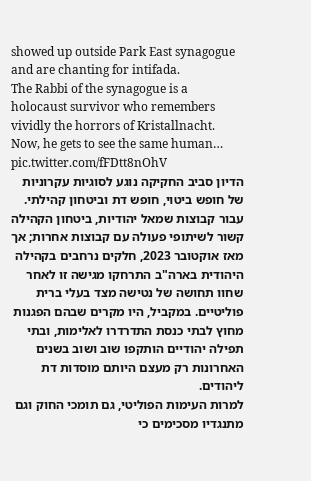showed up outside Park East synagogue and are chanting for intifada.
The Rabbi of the synagogue is a holocaust survivor who remembers vividly the horrors of Kristallnacht.
Now, he gets to see the same human… pic.twitter.com/fFDtt8nOhV
הדיון סביב החקיקה נוגע לסוגיות עקרוניות של חופש ביטוי, חופש דת וביטחון קהילתי. עבור קבוצות שמאל יהודיות, ביטחון הקהילה קשור לשיתופי פעולה עם קבוצות אחרות; אך מאז אוקטובר 2023, חלקים נרחבים בקהילה היהודית בארה"ב התרחקו מגישה זו לאחר שחוו תחושה של נטישה מצד בעלי ברית פוליטיים. במקביל, היו מקרים שבהם הפגנות מחוץ לבתי כנסת התדרדרו לאלימות, ובתי תפילה יהודיים הותקפו שוב ושוב בשנים האחרונות רק מעצם היותם מוסדות דת ליהודים.
למרות העימות הפוליטי, גם תומכי החוק וגם מתנגדיו מסכימים כי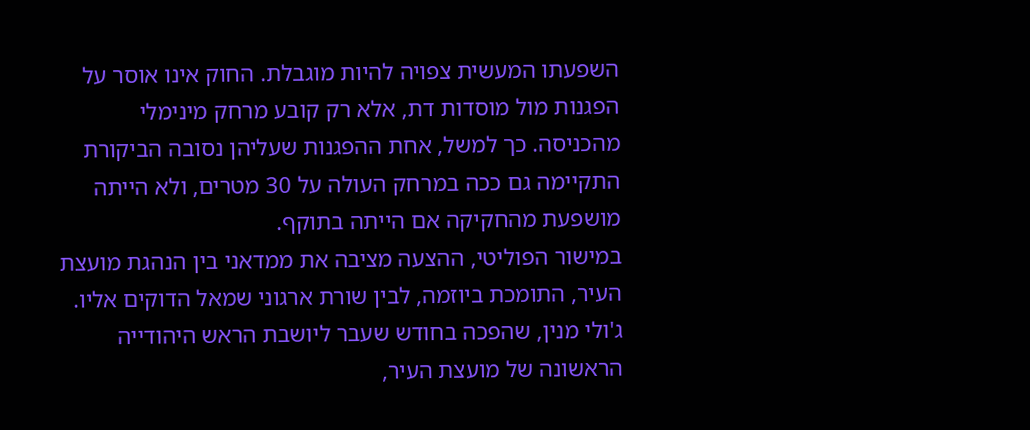השפעתו המעשית צפויה להיות מוגבלת. החוק אינו אוסר על הפגנות מול מוסדות דת, אלא רק קובע מרחק מינימלי מהכניסה. כך למשל, אחת ההפגנות שעליהן נסובה הביקורת התקיימה גם ככה במרחק העולה על 30 מטרים, ולא הייתה מושפעת מהחקיקה אם הייתה בתוקף.
במישור הפוליטי, ההצעה מציבה את ממדאני בין הנהגת מועצת העיר, התומכת ביוזמה, לבין שורת ארגוני שמאל הדוקים אליו. ג'ולי מנין, שהפכה בחודש שעבר ליושבת הראש היהודייה הראשונה של מועצת העיר,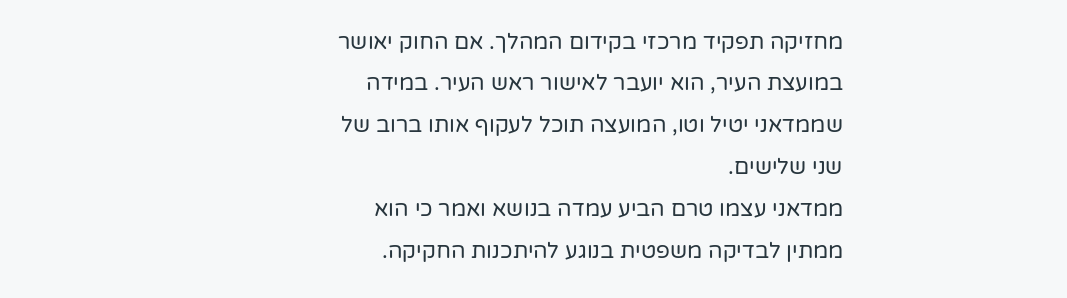מחזיקה תפקיד מרכזי בקידום המהלך. אם החוק יאושר במועצת העיר, הוא יועבר לאישור ראש העיר. במידה שממדאני יטיל וטו, המועצה תוכל לעקוף אותו ברוב של שני שלישים.
ממדאני עצמו טרם הביע עמדה בנושא ואמר כי הוא ממתין לבדיקה משפטית בנוגע להיתכנות החקיקה.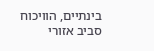בינתיים, הוויכוח סביב אזורי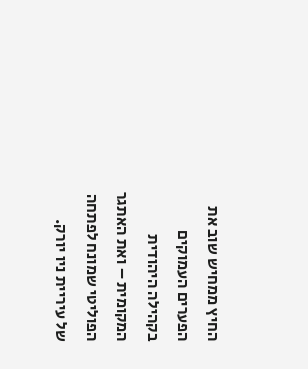החיץ ממחיש שוב את הפערים העמוקים בקהילה היהודית המקומית – ואת האתגר הפוליטי שמונח לפתחה של עיריית ניו יורק.